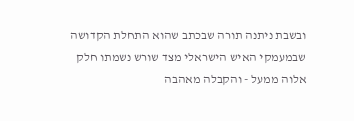ובשבת ניתנה תורה שבכתב שהוא התחלת הקדושה שבמעמקי האיש הישראלי מצד שורש נשמתו חלק אלוה ממעל - והקבלה מאהבה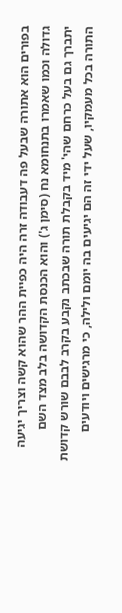בפורים הוא אתורה שבעל פה דעבודה זרה היה כפיית ההר שהוא קשה וצריך יגיעה גדולה וכמו שאמרו בתנחומא נח (סימן ג') והוא הכנסת הקדושה בלב מצד השם יתברך גם בעל כרחם שהי' מיד בקבלת תורה שבכתב נקבע בקרב לבבם שורש קדושת התורה בכל מעמקיו, שעל ידי זה הם יגיעים בה יומם ולילה, כי מרגישים ויודעים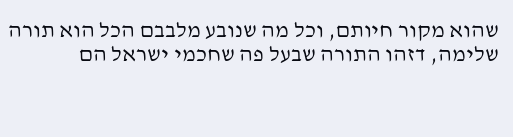שהוא מקור חיותם, וכל מה שנובע מלבבם הכל הוא תורה שלימה, דזהו התורה שבעל פה שחכמי ישראל הם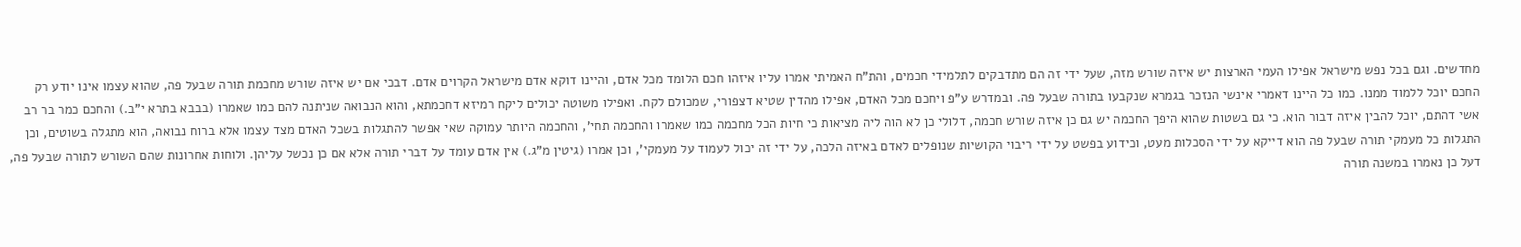מחדשים. וגם בכל נפש מישראל אפילו העמי הארצות יש איזה שורש מזה, שעל ידי זה הם מתדבקים לתלמידי חכמים, והת"ח האמיתי אמרו עליו איזהו חכם הלומד מכל אדם, והיינו דוקא אדם מישראל הקרוים אדם. דבכי אם יש איזה שורש מחכמת תורה שבעל פה, שהוא עצמו אינו יודע רק החכם יוכל ללמוד ממנו. כמו כל היינו דאמרי אינשי הנזכר בגמרא שנקבעו בתורה שבעל פה. ובמדרש ע"פ ויחכם מכל האדם, אפילו מהדין שטיא דצפורי, שמכולם לקח. ואפילו משוטה יכולים ליקח רמיזא דחכמתא, והוא הנבואה שניתנה להם כמו שאמרו (בבבא בתרא י"ב.) והחכם כמר בר רב אשי דהתם, יוכל להבין איזה דבור הוא. כי גם בשטות שהוא היפך החכמה יש גם כן איזה שורש חכמה, דלולי כן לא הוה ליה מציאות כי חיות הכל מחכמה כמו שאמרו והחכמה תחי', והחכמה היותר עמוקה שאי אפשר להתגלות בשכל האדם מצד עצמו אלא ברוח נבואה, הוא מתגלה בשוטים, וכן התגלות כל מעמקי תורה שבעל פה הוא דייקא על ידי הסכלות מעט, וכידוע בפשט על ידי ריבוי הקושיות שנופלים לאדם באיזה הלכה, על ידי זה יכול לעמוד על מעמקי', וכן אמרו (גיטין מ"ג.) אין אדם עומד על דברי תורה אלא אם כן נכשל עליהן. ולוחות אחרונות שהם השורש לתורה שבעל פה, דעל כן נאמרו במשנה תורה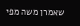שאמרן משה מפי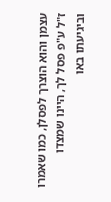עצמן והוא הוצרך לפסלן, כמו שאמרו ז"ל ע"פ פסל לך, היינו שמצדו וביגיעתו באו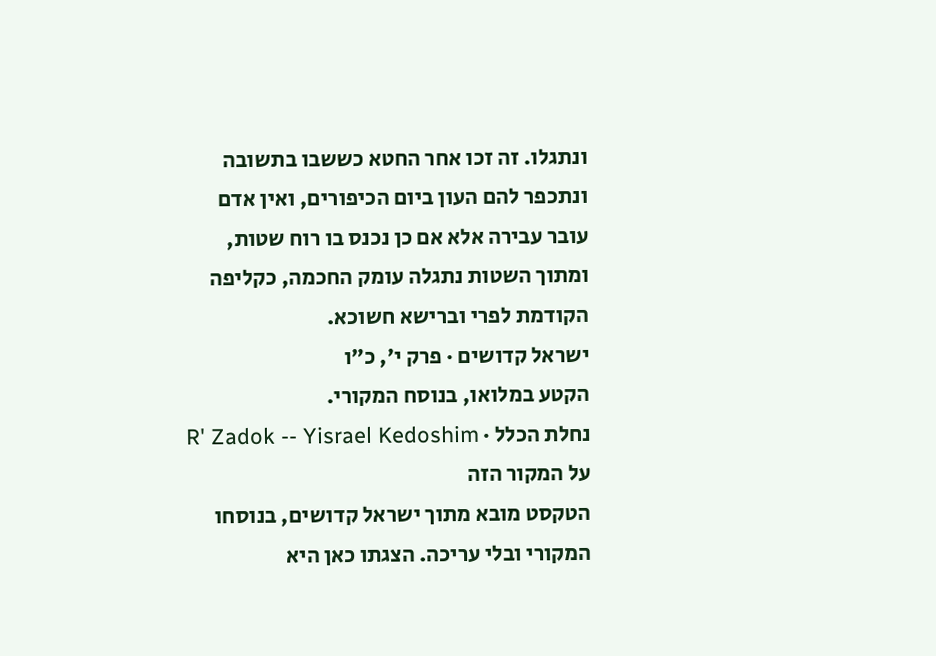ונתגלו. זה זכו אחר החטא כששבו בתשובה ונתכפר להם העון ביום הכיפורים, ואין אדם עובר עבירה אלא אם כן נכנס בו רוח שטות, ומתוך השטות נתגלה עומק החכמה, כקליפה הקודמת לפרי וברישא חשוכא.
ישראל קדושים · פרק י׳, כ״ו
הקטע במלואו, בנוסח המקורי.
נחלת הכלל · R' Zadok -- Yisrael Kedoshim
על המקור הזה
הטקסט מובא מתוך ישראל קדושים, בנוסחו המקורי ובלי עריכה. הצגתו כאן היא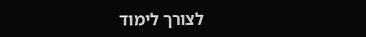לצורך לימוד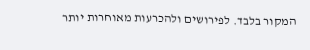המקור בלבד. לפירושים ולהכרעות מאוחרות יותר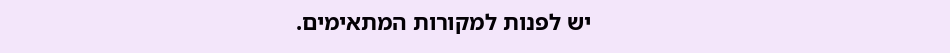יש לפנות למקורות המתאימים.